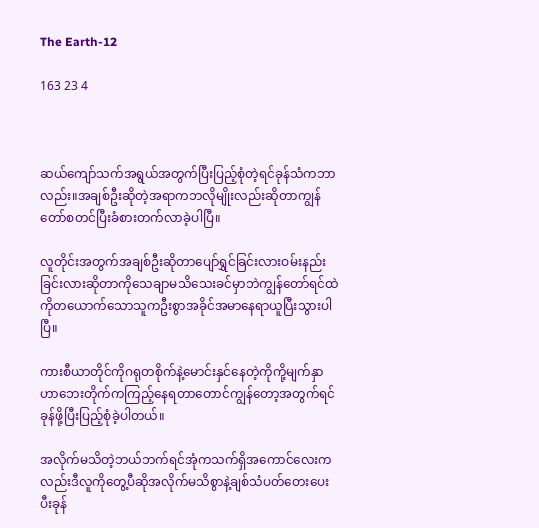The Earth-12

163 23 4



ဆယ်ကျော်သက်အရွယ်အတွက်ပြီးပြည့်စုံတဲ့ရင်ခုန်သံကဘာလည်း။အချစ်ဦးဆိုတဲ့အရာကဘလိုမျိုးလည်းဆိုတာကျွန်တော်စတင်ပြီးခံစားတက်လာခဲ့ပါပြီ။

လူတိုင်းအတွက်အချစ်ဦးဆိုတာပျော်ရွှင်ခြင်းလားဝမ်းနည်းခြင်းလားဆိုတာကိုသေချာမသိသေးခင်မှာဘဲကျွန်တော်ရင်ထဲကိုတယောက်သောသူကဦးစွာအခိုင်အမာနေရာယူပြီးသွားပါပြီ။

ကားစီယာတိုင်ကိုဂရုတစိုက်နဲ့မောင်းနှင်နေတဲ့ကိုကို့မျက်နှာဟာဘေးတိုက်ကကြည့်နေရတာတောင်ကျွန်တော့အတွက်ရင်ခုန်ဖို့ပြီးပြည့်စုံခဲ့ပါတယ်။

အလိုက်မသိတဲ့ဘယ်ဘက်ရင်အုံကသက်ရှိအကောင်လေးကလည်းဒီလူကိုတွေ့ပီဆိုအလိုက်မသိစွာနဲ့ချစ်သံပတ်တေးပေးပီးခုန်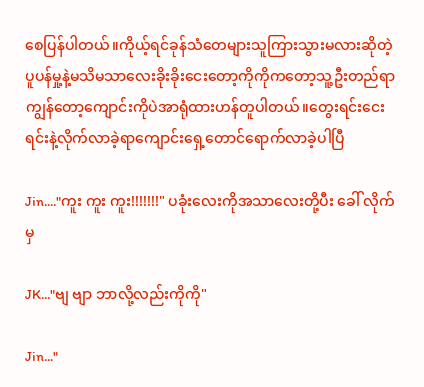စေပြန်ပါတယ်။ကိုယ့်ရင်ခုန်သံတေများသူကြားသွားမလားဆိုတဲ့ပူပန်မှု့နဲ့မသိမသာလေးခိုးခိုးငေးတော့ကိုကိုကတော့သူ့ဦးတည်ရာကျွန်တော့ကျောင်းကိုပဲအာရုံထားဟန်တူပါတယ်။တွေးရင်းငေးရင်းနဲ့လိုက်လာခဲ့ရာကျောင်းရှေ့တောင်ရောက်လာခဲ့ပါပြီ

Jin...."ကူး ကူး ကူး!!!!!!!" ပခုံးလေးကိုအသာလေးတို့ပီး ခေါ် လိုက်မှ

JK..."ဗျ ဗျာ ဘာလို့လည်းကိုကို"

Jin..."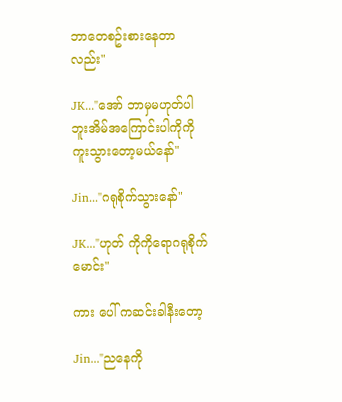ဘာတေစဥ်းစားနေတာလည်း"

JK..."အော် ဘာမှမဟုတ်ပါဘူးအိမ်အကြောင်းပါကိုကို ကူးသွားတော့မယ်နော်"

Jin..."ဂရုစိုက်သွားနော်"

JK..."ဟုတ် ကိုကိုရောဂရုစိုက်မောင်း"

ကား ပေါ် ကဆင်းခါနီးတော့

Jin..."ညနေကို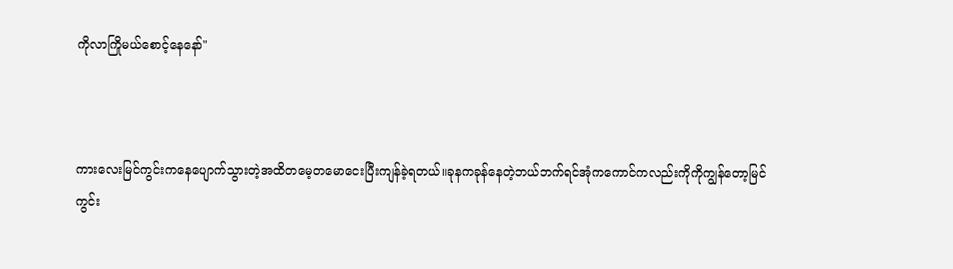ကိုလာကြိုမယ်စောင့်နေနော်"



ကားလေးမြင်ကွင်းကနေပျောက်သွားတဲ့အထိတမေ့တမောငေးပြီးကျန်ခဲ့ရတယ်။ခုနကခုန်နေတဲ့ဘယ်ဘက်ရင်အုံကကောင်ကလည်းကိုကိုကျွန်တော့မြင်ကွင်း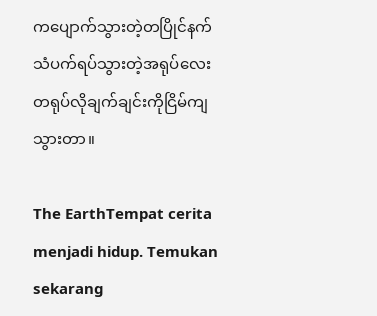ကပျောက်သွားတဲ့တပြိုင်နက်သံပက်ရပ်သွားတဲ့အရုပ်လေးတရုပ်လိုချက်ချင်းကိုငြိမ်ကျသွားတာ။

The EarthTempat cerita menjadi hidup. Temukan sekarang